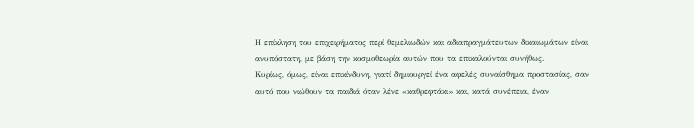Η επίκληση του επιχειρήματος περί θεμελιωδών και αδιαπραγμάτευτων δικαιωμάτων είναι ανυπόστατη, με βάση την κοσμοθεωρία αυτών που τα επικαλούνται συνήθως.
Κυρίως, όμως, είναι επικίνδυνη, γιατί δημιουργεί ένα αφελές συναίσθημα προστασίας, σαν αυτό που νιώθουν τα παιδιά όταν λένε «καθρεφτάκι» και, κατά συνέπεια, έναν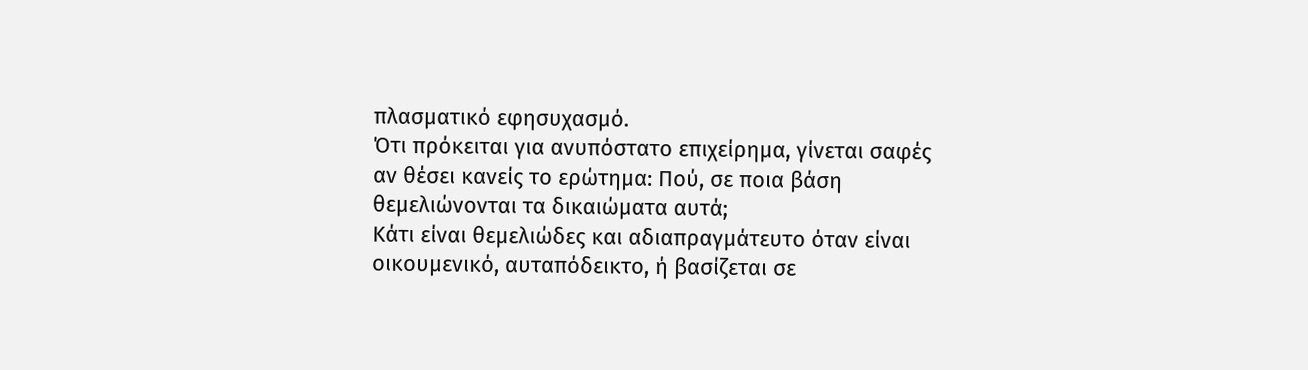πλασματικό εφησυχασμό.
Ότι πρόκειται για ανυπόστατο επιχείρημα, γίνεται σαφές αν θέσει κανείς το ερώτημα: Πού, σε ποια βάση θεμελιώνονται τα δικαιώματα αυτά;
Κάτι είναι θεμελιώδες και αδιαπραγμάτευτο όταν είναι οικουμενικό, αυταπόδεικτο, ή βασίζεται σε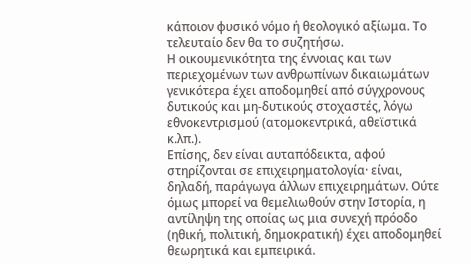κάποιον φυσικό νόμο ή θεολογικό αξίωμα. Το τελευταίο δεν θα το συζητήσω.
Η οικουμενικότητα της έννοιας και των περιεχομένων των ανθρωπίνων δικαιωμάτων γενικότερα έχει αποδομηθεί από σύγχρονους δυτικούς και μη-δυτικούς στοχαστές, λόγω εθνοκεντρισμού (ατομοκεντρικά, αθεϊστικά κ.λπ.).
Επίσης, δεν είναι αυταπόδεικτα, αφού στηρίζονται σε επιχειρηματολογία· είναι, δηλαδή, παράγωγα άλλων επιχειρημάτων. Ούτε όμως μπορεί να θεμελιωθούν στην Ιστορία, η αντίληψη της οποίας ως μια συνεχή πρόοδο (ηθική, πολιτική, δημοκρατική) έχει αποδομηθεί θεωρητικά και εμπειρικά.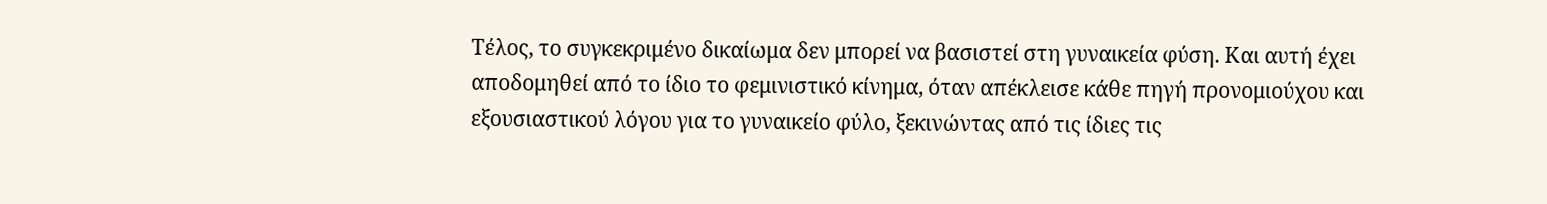Τέλος, το συγκεκριμένο δικαίωμα δεν μπορεί να βασιστεί στη γυναικεία φύση. Και αυτή έχει αποδομηθεί από το ίδιο το φεμινιστικό κίνημα, όταν απέκλεισε κάθε πηγή προνομιούχου και εξουσιαστικού λόγου για το γυναικείο φύλο, ξεκινώντας από τις ίδιες τις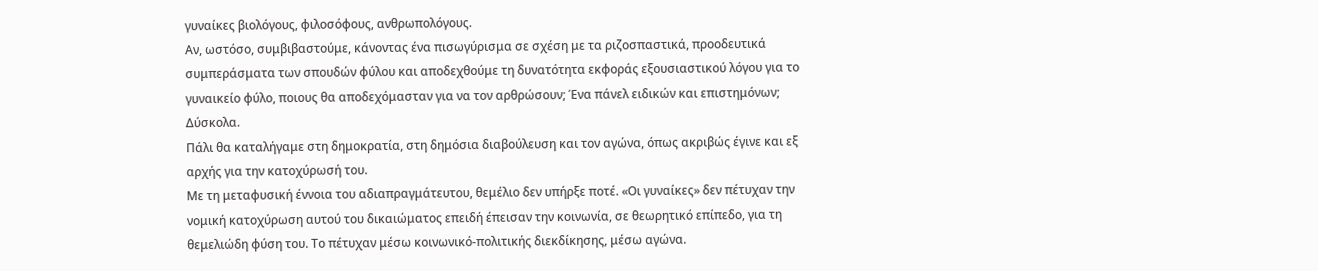γυναίκες βιολόγους, φιλοσόφους, ανθρωπολόγους.
Αν, ωστόσο, συμβιβαστούμε, κάνοντας ένα πισωγύρισμα σε σχέση με τα ριζοσπαστικά, προοδευτικά συμπεράσματα των σπουδών φύλου και αποδεχθούμε τη δυνατότητα εκφοράς εξουσιαστικού λόγου για το γυναικείο φύλο, ποιους θα αποδεχόμασταν για να τον αρθρώσουν; Ένα πάνελ ειδικών και επιστημόνων; Δύσκολα.
Πάλι θα καταλήγαμε στη δημοκρατία, στη δημόσια διαβούλευση και τον αγώνα, όπως ακριβώς έγινε και εξ αρχής για την κατοχύρωσή του.
Με τη μεταφυσική έννοια του αδιαπραγμάτευτου, θεμέλιο δεν υπήρξε ποτέ. «Οι γυναίκες» δεν πέτυχαν την νομική κατοχύρωση αυτού του δικαιώματος επειδή έπεισαν την κοινωνία, σε θεωρητικό επίπεδο, για τη θεμελιώδη φύση του. Το πέτυχαν μέσω κοινωνικό-πολιτικής διεκδίκησης, μέσω αγώνα.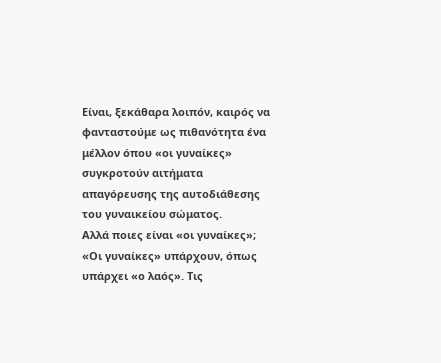Είναι, ξεκάθαρα λοιπόν, καιρός να φανταστούμε ως πιθανότητα ένα μέλλον όπου «οι γυναίκες» συγκροτούν αιτήματα απαγόρευσης της αυτοδιάθεσης του γυναικείου σώματος.
Αλλά ποιες είναι «οι γυναίκες»;
«Οι γυναίκες» υπάρχουν, όπως υπάρχει «ο λαός». Τις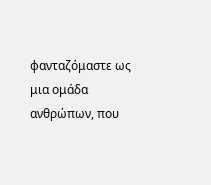φανταζόμαστε ως μια ομάδα ανθρώπων, που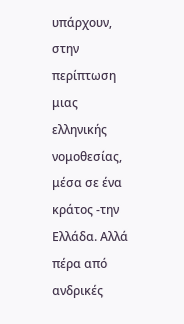υπάρχουν, στην περίπτωση μιας ελληνικής νομοθεσίας, μέσα σε ένα κράτος -την Ελλάδα. Αλλά πέρα από ανδρικές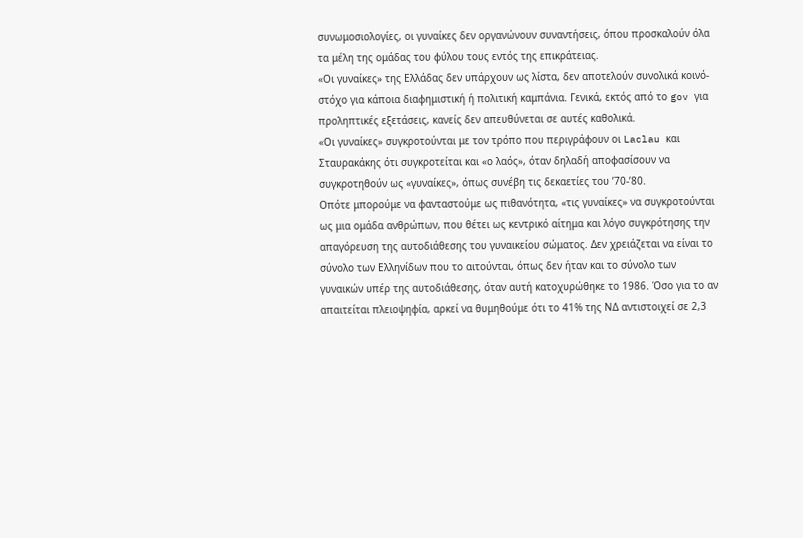συνωμοσιολογίες, οι γυναίκες δεν οργανώνουν συναντήσεις, όπου προσκαλούν όλα τα μέλη της ομάδας του φύλου τους εντός της επικράτειας.
«Οι γυναίκες» της Ελλάδας δεν υπάρχουν ως λίστα, δεν αποτελούν συνολικά κοινό-στόχο για κάποια διαφημιστική ή πολιτική καμπάνια. Γενικά, εκτός από το gov για προληπτικές εξετάσεις, κανείς δεν απευθύνεται σε αυτές καθολικά.
«Οι γυναίκες» συγκροτούνται με τον τρόπο που περιγράφουν οι Laclau και Σταυρακάκης ότι συγκροτείται και «ο λαός», όταν δηλαδή αποφασίσουν να συγκροτηθούν ως «γυναίκες», όπως συνέβη τις δεκαετίες του ’70-’80.
Οπότε μπορούμε να φανταστούμε ως πιθανότητα, «τις γυναίκες» να συγκροτούνται ως μια ομάδα ανθρώπων, που θέτει ως κεντρικό αίτημα και λόγο συγκρότησης την απαγόρευση της αυτοδιάθεσης του γυναικείου σώματος. Δεν χρειάζεται να είναι το σύνολο των Ελληνίδων που το αιτούνται, όπως δεν ήταν και το σύνολο των γυναικών υπέρ της αυτοδιάθεσης, όταν αυτή κατοχυρώθηκε το 1986. Όσο για το αν απαιτείται πλειοψηφία, αρκεί να θυμηθούμε ότι το 41% της ΝΔ αντιστοιχεί σε 2,3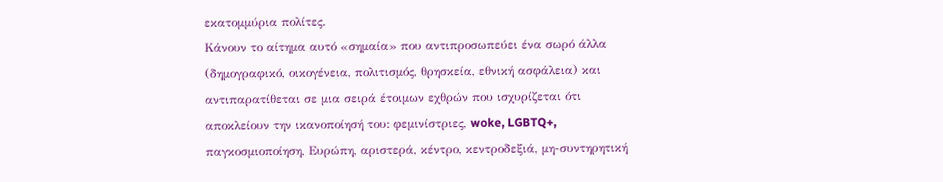εκατομμύρια πολίτες.
Κάνουν το αίτημα αυτό «σημαία» που αντιπροσωπεύει ένα σωρό άλλα (δημογραφικό, οικογένεια, πολιτισμός, θρησκεία, εθνική ασφάλεια) και αντιπαρατίθεται σε μια σειρά έτοιμων εχθρών που ισχυρίζεται ότι αποκλείουν την ικανοποίησή του: φεμινίστριες, woke, LGBTQ+, παγκοσμιοποίηση, Ευρώπη, αριστερά, κέντρο, κεντροδεξιά, μη-συντηρητική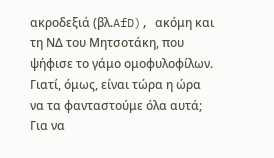ακροδεξιά (βλ.AfD), ακόμη και τη ΝΔ του Μητσοτάκη, που ψήφισε το γάμο ομοφυλοφίλων.
Γιατί, όμως, είναι τώρα η ώρα να τα φανταστούμε όλα αυτά; Για να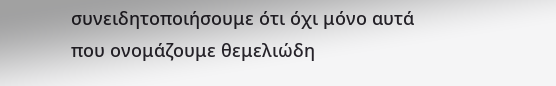συνειδητοποιήσουμε ότι όχι μόνο αυτά που ονομάζουμε θεμελιώδη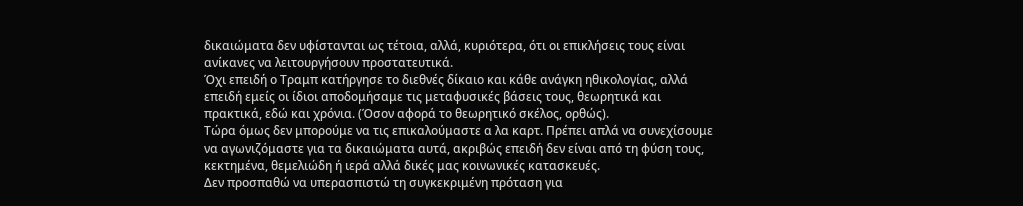δικαιώματα δεν υφίστανται ως τέτοια, αλλά, κυριότερα, ότι οι επικλήσεις τους είναι ανίκανες να λειτουργήσουν προστατευτικά.
Όχι επειδή ο Τραμπ κατήργησε το διεθνές δίκαιο και κάθε ανάγκη ηθικολογίας, αλλά επειδή εμείς οι ίδιοι αποδομήσαμε τις μεταφυσικές βάσεις τους, θεωρητικά και πρακτικά, εδώ και χρόνια. (Όσον αφορά το θεωρητικό σκέλος, ορθώς).
Τώρα όμως δεν μπορούμε να τις επικαλούμαστε α λα καρτ. Πρέπει απλά να συνεχίσουμε να αγωνιζόμαστε για τα δικαιώματα αυτά, ακριβώς επειδή δεν είναι από τη φύση τους, κεκτημένα, θεμελιώδη ή ιερά αλλά δικές μας κοινωνικές κατασκευές.
Δεν προσπαθώ να υπερασπιστώ τη συγκεκριμένη πρόταση για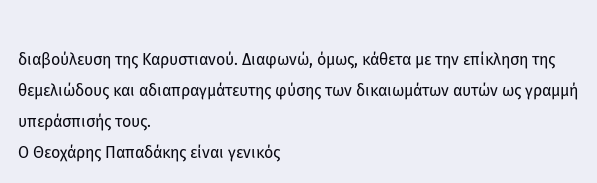διαβούλευση της Καρυστιανού. Διαφωνώ, όμως, κάθετα με την επίκληση της θεμελιώδους και αδιαπραγμάτευτης φύσης των δικαιωμάτων αυτών ως γραμμή υπεράσπισής τους.
Ο Θεοχάρης Παπαδάκης είναι γενικός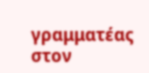γραμματέας στον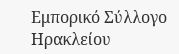Εμπορικό Σύλλογο Ηρακλείου